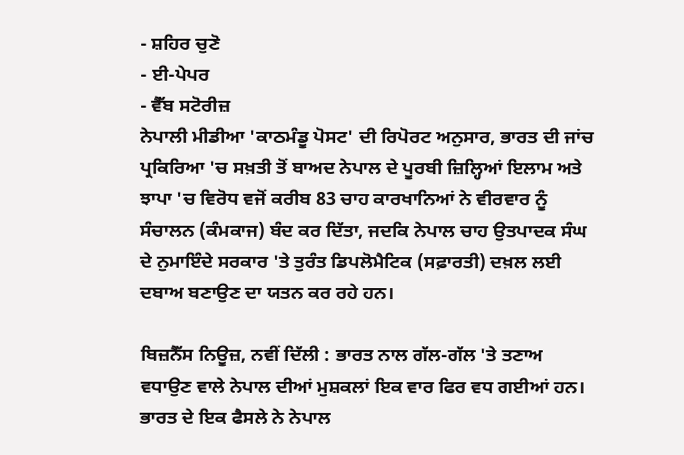- ਸ਼ਹਿਰ ਚੁਣੋ
- ਈ-ਪੇਪਰ
- ਵੈੱਬ ਸਟੋਰੀਜ਼
ਨੇਪਾਲੀ ਮੀਡੀਆ 'ਕਾਠਮੰਡੂ ਪੋਸਟ' ਦੀ ਰਿਪੋਰਟ ਅਨੁਸਾਰ, ਭਾਰਤ ਦੀ ਜਾਂਚ ਪ੍ਰਕਿਰਿਆ 'ਚ ਸਖ਼ਤੀ ਤੋਂ ਬਾਅਦ ਨੇਪਾਲ ਦੇ ਪੂਰਬੀ ਜ਼ਿਲ੍ਹਿਆਂ ਇਲਾਮ ਅਤੇ ਝਾਪਾ 'ਚ ਵਿਰੋਧ ਵਜੋਂ ਕਰੀਬ 83 ਚਾਹ ਕਾਰਖਾਨਿਆਂ ਨੇ ਵੀਰਵਾਰ ਨੂੰ ਸੰਚਾਲਨ (ਕੰਮਕਾਜ) ਬੰਦ ਕਰ ਦਿੱਤਾ, ਜਦਕਿ ਨੇਪਾਲ ਚਾਹ ਉਤਪਾਦਕ ਸੰਘ ਦੇ ਨੁਮਾਇੰਦੇ ਸਰਕਾਰ 'ਤੇ ਤੁਰੰਤ ਡਿਪਲੋਮੈਟਿਕ (ਸਫ਼ਾਰਤੀ) ਦਖ਼ਲ ਲਈ ਦਬਾਅ ਬਣਾਉਣ ਦਾ ਯਤਨ ਕਰ ਰਹੇ ਹਨ।

ਬਿਜ਼ਨੈੱਸ ਨਿਊਜ਼, ਨਵੀਂ ਦਿੱਲੀ : ਭਾਰਤ ਨਾਲ ਗੱਲ-ਗੱਲ 'ਤੇ ਤਣਾਅ ਵਧਾਉਣ ਵਾਲੇ ਨੇਪਾਲ ਦੀਆਂ ਮੁਸ਼ਕਲਾਂ ਇਕ ਵਾਰ ਫਿਰ ਵਧ ਗਈਆਂ ਹਨ। ਭਾਰਤ ਦੇ ਇਕ ਫੈਸਲੇ ਨੇ ਨੇਪਾਲ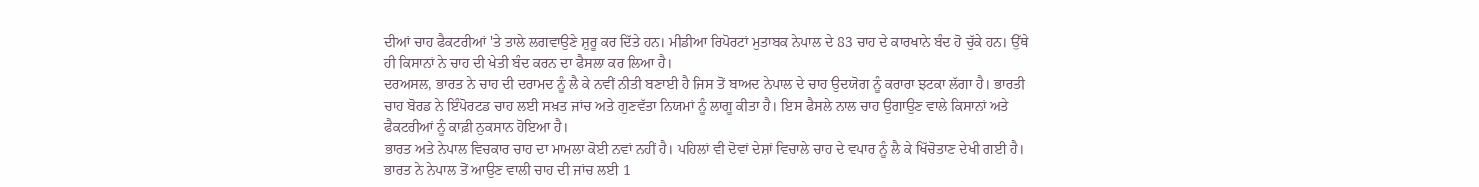ਦੀਆਂ ਚਾਹ ਫੈਕਟਰੀਆਂ 'ਤੇ ਤਾਲੇ ਲਗਵਾਉਣੇ ਸ਼ੁਰੂ ਕਰ ਦਿੱਤੇ ਹਨ। ਮੀਡੀਆ ਰਿਪੋਰਟਾਂ ਮੁਤਾਬਕ ਨੇਪਾਲ ਦੇ 83 ਚਾਹ ਦੇ ਕਾਰਖਾਨੇ ਬੰਦ ਹੋ ਚੁੱਕੇ ਹਨ। ਉੱਥੇ ਹੀ ਕਿਸਾਨਾਂ ਨੇ ਚਾਹ ਦੀ ਖੇਤੀ ਬੰਦ ਕਰਨ ਦਾ ਫੈਸਲਾ ਕਰ ਲਿਆ ਹੈ।
ਦਰਅਸਲ, ਭਾਰਤ ਨੇ ਚਾਹ ਦੀ ਦਰਾਮਦ ਨੂੰ ਲੈ ਕੇ ਨਵੀਂ ਨੀਤੀ ਬਣਾਈ ਹੈ ਜਿਸ ਤੋਂ ਬਾਅਦ ਨੇਪਾਲ ਦੇ ਚਾਹ ਉਦਯੋਗ ਨੂੰ ਕਰਾਰਾ ਝਟਕਾ ਲੱਗਾ ਹੈ। ਭਾਰਤੀ ਚਾਹ ਬੋਰਡ ਨੇ ਇੰਪੋਰਟਡ ਚਾਹ ਲਈ ਸਖ਼ਤ ਜਾਂਚ ਅਤੇ ਗੁਣਵੱਤਾ ਨਿਯਮਾਂ ਨੂੰ ਲਾਗੂ ਕੀਤਾ ਹੈ। ਇਸ ਫੈਸਲੇ ਨਾਲ ਚਾਹ ਉਗਾਉਣ ਵਾਲੇ ਕਿਸਾਨਾਂ ਅਤੇ ਫੈਕਟਰੀਆਂ ਨੂੰ ਕਾਫ਼ੀ ਨੁਕਸਾਨ ਹੋਇਆ ਹੈ।
ਭਾਰਤ ਅਤੇ ਨੇਪਾਲ ਵਿਚਕਾਰ ਚਾਹ ਦਾ ਮਾਮਲਾ ਕੋਈ ਨਵਾਂ ਨਹੀਂ ਹੈ। ਪਹਿਲਾਂ ਵੀ ਦੋਵਾਂ ਦੇਸ਼ਾਂ ਵਿਚਾਲੇ ਚਾਹ ਦੇ ਵਪਾਰ ਨੂੰ ਲੈ ਕੇ ਖਿੱਚੋਤਾਣ ਦੇਖੀ ਗਈ ਹੈ। ਭਾਰਤ ਨੇ ਨੇਪਾਲ ਤੋਂ ਆਉਣ ਵਾਲੀ ਚਾਹ ਦੀ ਜਾਂਚ ਲਈ 1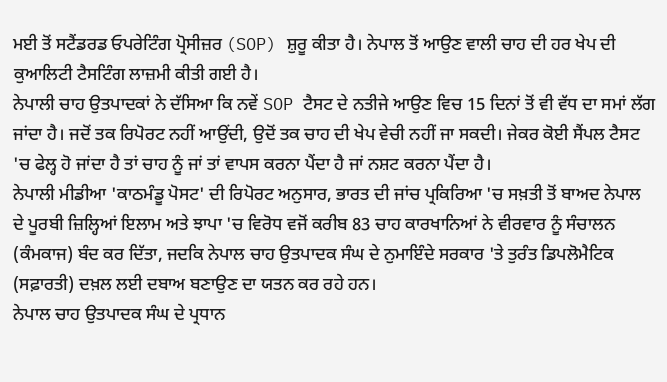ਮਈ ਤੋਂ ਸਟੈਂਡਰਡ ਓਪਰੇਟਿੰਗ ਪ੍ਰੋਸੀਜ਼ਰ (SOP) ਸ਼ੁਰੂ ਕੀਤਾ ਹੈ। ਨੇਪਾਲ ਤੋਂ ਆਉਣ ਵਾਲੀ ਚਾਹ ਦੀ ਹਰ ਖੇਪ ਦੀ ਕੁਆਲਿਟੀ ਟੈਸਟਿੰਗ ਲਾਜ਼ਮੀ ਕੀਤੀ ਗਈ ਹੈ।
ਨੇਪਾਲੀ ਚਾਹ ਉਤਪਾਦਕਾਂ ਨੇ ਦੱਸਿਆ ਕਿ ਨਵੇਂ SOP ਟੈਸਟ ਦੇ ਨਤੀਜੇ ਆਉਣ ਵਿਚ 15 ਦਿਨਾਂ ਤੋਂ ਵੀ ਵੱਧ ਦਾ ਸਮਾਂ ਲੱਗ ਜਾਂਦਾ ਹੈ। ਜਦੋਂ ਤਕ ਰਿਪੋਰਟ ਨਹੀਂ ਆਉਂਦੀ, ਉਦੋਂ ਤਕ ਚਾਹ ਦੀ ਖੇਪ ਵੇਚੀ ਨਹੀਂ ਜਾ ਸਕਦੀ। ਜੇਕਰ ਕੋਈ ਸੈਂਪਲ ਟੈਸਟ 'ਚ ਫੇਲ੍ਹ ਹੋ ਜਾਂਦਾ ਹੈ ਤਾਂ ਚਾਹ ਨੂੰ ਜਾਂ ਤਾਂ ਵਾਪਸ ਕਰਨਾ ਪੈਂਦਾ ਹੈ ਜਾਂ ਨਸ਼ਟ ਕਰਨਾ ਪੈਂਦਾ ਹੈ।
ਨੇਪਾਲੀ ਮੀਡੀਆ 'ਕਾਠਮੰਡੂ ਪੋਸਟ' ਦੀ ਰਿਪੋਰਟ ਅਨੁਸਾਰ, ਭਾਰਤ ਦੀ ਜਾਂਚ ਪ੍ਰਕਿਰਿਆ 'ਚ ਸਖ਼ਤੀ ਤੋਂ ਬਾਅਦ ਨੇਪਾਲ ਦੇ ਪੂਰਬੀ ਜ਼ਿਲ੍ਹਿਆਂ ਇਲਾਮ ਅਤੇ ਝਾਪਾ 'ਚ ਵਿਰੋਧ ਵਜੋਂ ਕਰੀਬ 83 ਚਾਹ ਕਾਰਖਾਨਿਆਂ ਨੇ ਵੀਰਵਾਰ ਨੂੰ ਸੰਚਾਲਨ (ਕੰਮਕਾਜ) ਬੰਦ ਕਰ ਦਿੱਤਾ, ਜਦਕਿ ਨੇਪਾਲ ਚਾਹ ਉਤਪਾਦਕ ਸੰਘ ਦੇ ਨੁਮਾਇੰਦੇ ਸਰਕਾਰ 'ਤੇ ਤੁਰੰਤ ਡਿਪਲੋਮੈਟਿਕ (ਸਫ਼ਾਰਤੀ) ਦਖ਼ਲ ਲਈ ਦਬਾਅ ਬਣਾਉਣ ਦਾ ਯਤਨ ਕਰ ਰਹੇ ਹਨ।
ਨੇਪਾਲ ਚਾਹ ਉਤਪਾਦਕ ਸੰਘ ਦੇ ਪ੍ਰਧਾਨ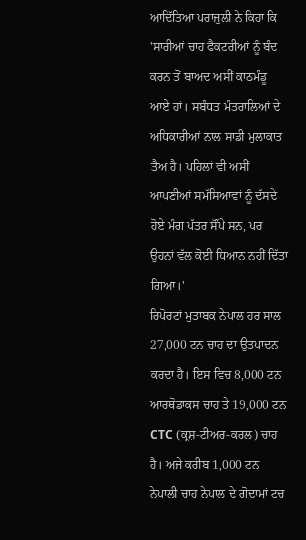ਆਦਿੱਤਿਆ ਪਰਾਜੁਲੀ ਨੇ ਕਿਹਾ ਕਿ 'ਸਾਰੀਆਂ ਚਾਹ ਫੈਕਟਰੀਆਂ ਨੂੰ ਬੰਦ ਕਰਨ ਤੋਂ ਬਾਅਦ ਅਸੀਂ ਕਾਠਮੰਡੂ ਆਏ ਹਾਂ। ਸਬੰਧਤ ਮੰਤਰਾਲਿਆਂ ਦੇ ਅਧਿਕਾਰੀਆਂ ਨਾਲ ਸਾਡੀ ਮੁਲਾਕਾਤ ਤੈਅ ਹੈ। ਪਹਿਲਾਂ ਵੀ ਅਸੀਂ ਆਪਣੀਆਂ ਸਮੱਸਿਆਵਾਂ ਨੂੰ ਦੱਸਦੇ ਹੋਏ ਮੰਗ ਪੱਤਰ ਸੌਂਪੇ ਸਨ, ਪਰ ਉਹਨਾਂ ਵੱਲ ਕੋਈ ਧਿਆਨ ਨਹੀਂ ਦਿੱਤਾ ਗਿਆ।'
ਰਿਪੋਰਟਾਂ ਮੁਤਾਬਕ ਨੇਪਾਲ ਹਰ ਸਾਲ 27,000 ਟਨ ਚਾਹ ਦਾ ਉਤਪਾਦਨ ਕਰਦਾ ਹੈ। ਇਸ ਵਿਚ 8,000 ਟਨ ਆਰਥੋਡਾਕਸ ਚਾਹ ਤੇ 19,000 ਟਨ CTC (ਕ੍ਰਸ਼-ਟੀਅਰ-ਕਰਲ) ਚਾਹ ਹੈ। ਅਜੇ ਕਰੀਬ 1,000 ਟਨ ਨੇਪਾਲੀ ਚਾਹ ਨੇਪਾਲ ਦੇ ਗੋਦਾਮਾਂ ਟਚ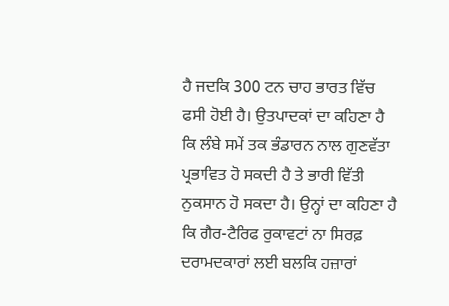ਹੈ ਜਦਕਿ 300 ਟਨ ਚਾਹ ਭਾਰਤ ਵਿੱਚ ਫਸੀ ਹੋਈ ਹੈ। ਉਤਪਾਦਕਾਂ ਦਾ ਕਹਿਣਾ ਹੈ ਕਿ ਲੰਬੇ ਸਮੇਂ ਤਕ ਭੰਡਾਰਨ ਨਾਲ ਗੁਣਵੱਤਾ ਪ੍ਰਭਾਵਿਤ ਹੋ ਸਕਦੀ ਹੈ ਤੇ ਭਾਰੀ ਵਿੱਤੀ ਨੁਕਸਾਨ ਹੋ ਸਕਦਾ ਹੈ। ਉਨ੍ਹਾਂ ਦਾ ਕਹਿਣਾ ਹੈ ਕਿ ਗੈਰ-ਟੈਰਿਫ ਰੁਕਾਵਟਾਂ ਨਾ ਸਿਰਫ਼ ਦਰਾਮਦਕਾਰਾਂ ਲਈ ਬਲਕਿ ਹਜ਼ਾਰਾਂ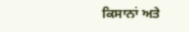ਕਿਸਾਨਾਂ ਅਤੇ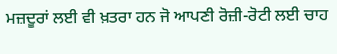ਮਜ਼ਦੂਰਾਂ ਲਈ ਵੀ ਖ਼ਤਰਾ ਹਨ ਜੋ ਆਪਣੀ ਰੋਜ਼ੀ-ਰੋਟੀ ਲਈ ਚਾਹ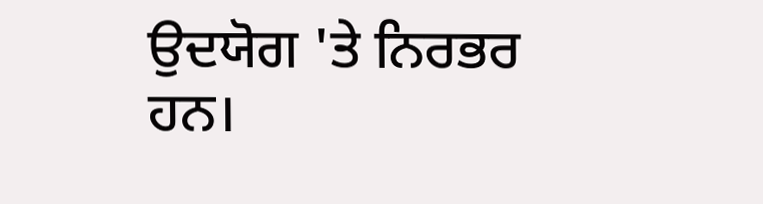ਉਦਯੋਗ 'ਤੇ ਨਿਰਭਰ ਹਨ।